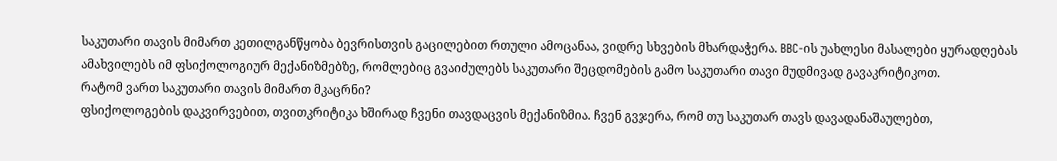საკუთარი თავის მიმართ კეთილგანწყობა ბევრისთვის გაცილებით რთული ამოცანაა, ვიდრე სხვების მხარდაჭერა. BBC-ის უახლესი მასალები ყურადღებას ამახვილებს იმ ფსიქოლოგიურ მექანიზმებზე, რომლებიც გვაიძულებს საკუთარი შეცდომების გამო საკუთარი თავი მუდმივად გავაკრიტიკოთ.
რატომ ვართ საკუთარი თავის მიმართ მკაცრნი?
ფსიქოლოგების დაკვირვებით, თვითკრიტიკა ხშირად ჩვენი თავდაცვის მექანიზმია. ჩვენ გვჯერა, რომ თუ საკუთარ თავს დავადანაშაულებთ,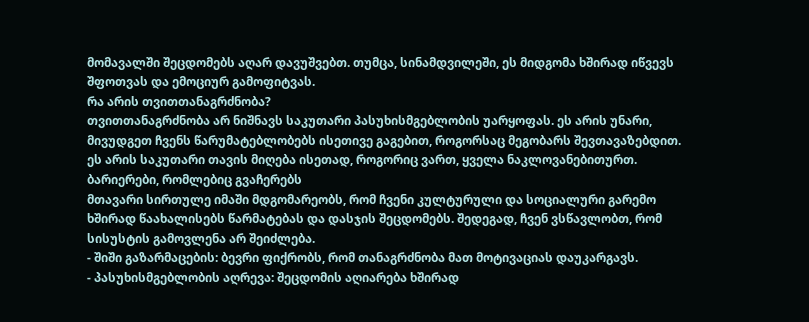მომავალში შეცდომებს აღარ დავუშვებთ. თუმცა, სინამდვილეში, ეს მიდგომა ხშირად იწვევს შფოთვას და ემოციურ გამოფიტვას.
რა არის თვითთანაგრძნობა?
თვითთანაგრძნობა არ ნიშნავს საკუთარი პასუხისმგებლობის უარყოფას. ეს არის უნარი, მივუდგეთ ჩვენს წარუმატებლობებს ისეთივე გაგებით, როგორსაც მეგობარს შევთავაზებდით. ეს არის საკუთარი თავის მიღება ისეთად, როგორიც ვართ, ყველა ნაკლოვანებითურთ.
ბარიერები, რომლებიც გვაჩერებს
მთავარი სირთულე იმაში მდგომარეობს, რომ ჩვენი კულტურული და სოციალური გარემო ხშირად წაახალისებს წარმატებას და დასჯის შეცდომებს. შედეგად, ჩვენ ვსწავლობთ, რომ სისუსტის გამოვლენა არ შეიძლება.
- შიში გაზარმაცების: ბევრი ფიქრობს, რომ თანაგრძნობა მათ მოტივაციას დაუკარგავს.
- პასუხისმგებლობის აღრევა: შეცდომის აღიარება ხშირად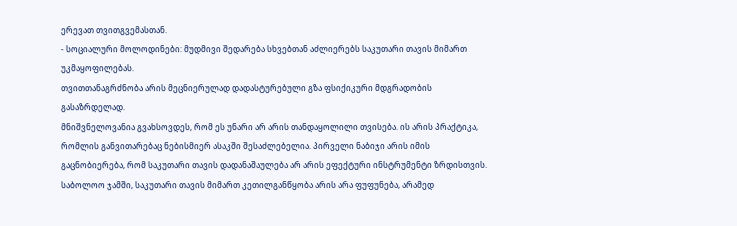ერევათ თვითგვემასთან.
- სოციალური მოლოდინები: მუდმივი შედარება სხვებთან აძლიერებს საკუთარი თავის მიმართ უკმაყოფილებას.
თვითთანაგრძნობა არის მეცნიერულად დადასტურებული გზა ფსიქიკური მდგრადობის გასაზრდელად.
მნიშვნელოვანია გვახსოვდეს, რომ ეს უნარი არ არის თანდაყოლილი თვისება. ის არის პრაქტიკა, რომლის განვითარებაც ნებისმიერ ასაკში შესაძლებელია. პირველი ნაბიჯი არის იმის გაცნობიერება, რომ საკუთარი თავის დადანაშაულება არ არის ეფექტური ინსტრუმენტი ზრდისთვის.
საბოლოო ჯამში, საკუთარი თავის მიმართ კეთილგანწყობა არის არა ფუფუნება, არამედ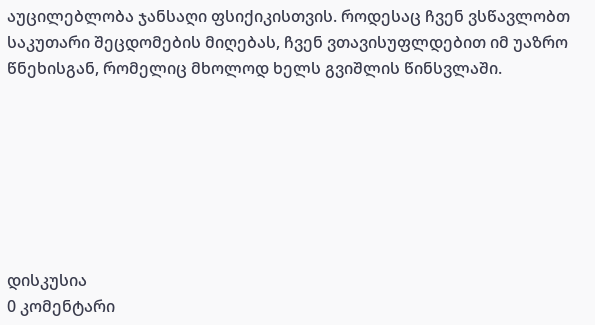აუცილებლობა ჯანსაღი ფსიქიკისთვის. როდესაც ჩვენ ვსწავლობთ საკუთარი შეცდომების მიღებას, ჩვენ ვთავისუფლდებით იმ უაზრო წნეხისგან, რომელიც მხოლოდ ხელს გვიშლის წინსვლაში.







დისკუსია
0 კომენტარი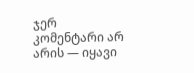ჯერ კომენტარი არ არის — იყავი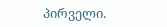პირველი.